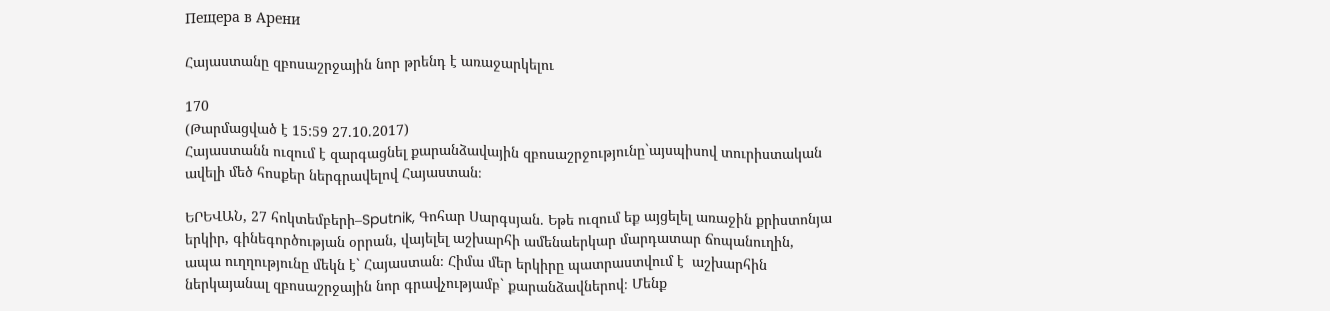Пещера в Арени

Հայաստանը զբոսաշրջային նոր թրենդ է առաջարկելու

170
(Թարմացված է 15:59 27.10.2017)
Հայաստանն ուզում է զարգացնել քարանձավային զբոսաշրջությունը`այսպիսով տուրիստական ավելի մեծ հոսքեր ներգրավելով Հայաստան։

ԵՐԵՎԱՆ, 27 հոկտեմբերի–Sputnik, Գոհար Սարգսյան. Եթե ուզում եք այցելել առաջին քրիստոնյա երկիր, գինեգործության օրրան, վայելել աշխարհի ամենաերկար մարդատար ճոպանուղին, ապա ուղղությունը մեկն է` Հայաստան։ Հիմա մեր երկիրը պատրաստվում է  աշխարհին ներկայանալ զբոսաշրջային նոր գրավչությամբ` քարանձավներով։ Մենք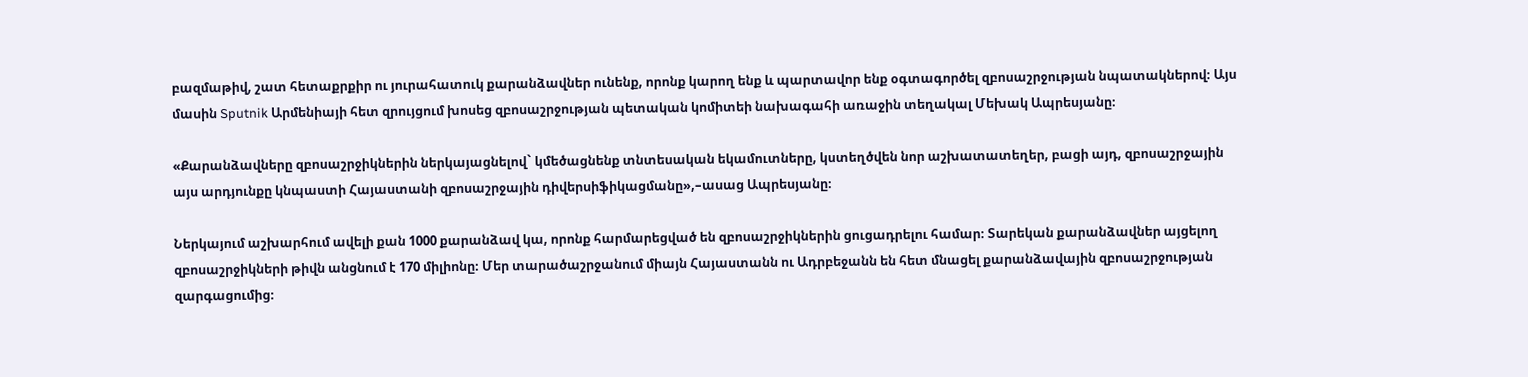բազմաթիվ, շատ հետաքրքիր ու յուրահատուկ քարանձավներ ունենք, որոնք կարող ենք և պարտավոր ենք օգտագործել զբոսաշրջության նպատակներով։ Այս մասին Sputnik Արմենիայի հետ զրույցում խոսեց զբոսաշրջության պետական կոմիտեի նախագահի առաջին տեղակալ Մեխակ Ապրեսյանը։

«Քարանձավները զբոսաշրջիկներին ներկայացնելով` կմեծացնենք տնտեսական եկամուտները, կստեղծվեն նոր աշխատատեղեր, բացի այդ, զբոսաշրջային այս արդյունքը կնպաստի Հայաստանի զբոսաշրջային դիվերսիֆիկացմանը»,–ասաց Ապրեսյանը։

Ներկայում աշխարհում ավելի քան 1000 քարանձավ կա, որոնք հարմարեցված են զբոսաշրջիկներին ցուցադրելու համար։ Տարեկան քարանձավներ այցելող զբոսաշրջիկների թիվն անցնում է 170 միլիոնը։ Մեր տարածաշրջանում միայն Հայաստանն ու Ադրբեջանն են հետ մնացել քարանձավային զբոսաշրջության զարգացումից։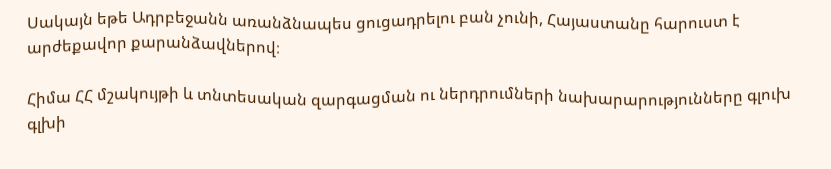Սակայն եթե Ադրբեջանն առանձնապես ցուցադրելու բան չունի, Հայաստանը հարուստ է արժեքավոր քարանձավներով։

Հիմա ՀՀ մշակույթի և տնտեսական զարգացման ու ներդրումների նախարարությունները գլուխ գլխի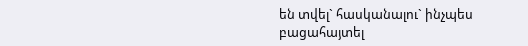են տվել` հասկանալու` ինչպես բացահայտել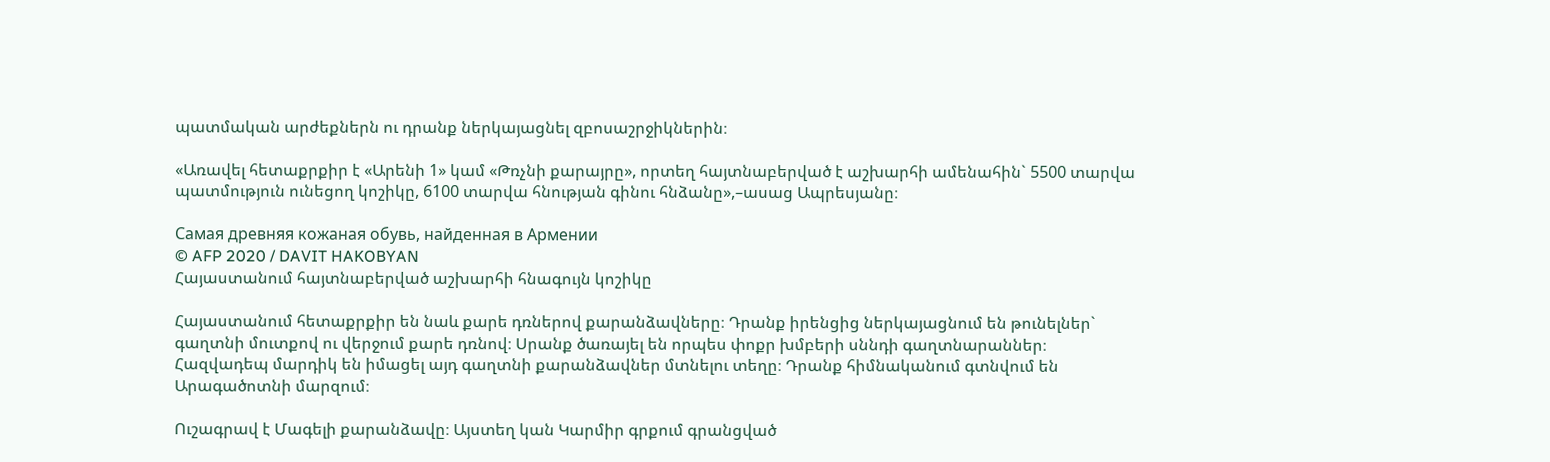պատմական արժեքներն ու դրանք ներկայացնել զբոսաշրջիկներին։

«Առավել հետաքրքիր է «Արենի 1» կամ «Թռչնի քարայրը», որտեղ հայտնաբերված է աշխարհի ամենահին` 5500 տարվա պատմություն ունեցող կոշիկը, 6100 տարվա հնության գինու հնձանը»,–ասաց Ապրեսյանը։

Самая древняя кожаная обувь, найденная в Армении
© AFP 2020 / DAVIT HAKOBYAN
Հայաստանում հայտնաբերված աշխարհի հնագույն կոշիկը

Հայաստանում հետաքրքիր են նաև քարե դռներով քարանձավները։ Դրանք իրենցից ներկայացնում են թունելներ` գաղտնի մուտքով ու վերջում քարե դռնով։ Սրանք ծառայել են որպես փոքր խմբերի սննդի գաղտնարաններ։ Հազվադեպ մարդիկ են իմացել այդ գաղտնի քարանձավներ մտնելու տեղը։ Դրանք հիմնականում գտնվում են Արագածոտնի մարզում։

Ուշագրավ է Մագելի քարանձավը։ Այստեղ կան Կարմիր գրքում գրանցված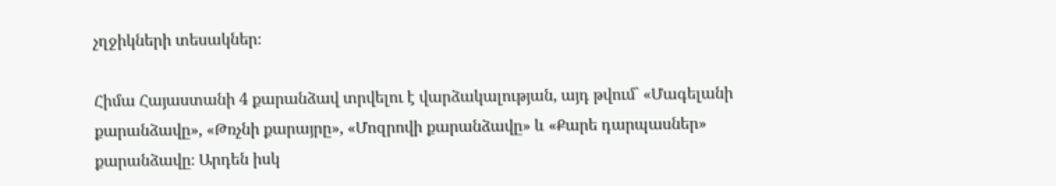չղջիկների տեսակներ։

Հիմա Հայաստանի 4 քարանձավ տրվելու է վարձակալության, այդ թվում` «Մագելանի քարանձավը», «Թռչնի քարայրը», «Մոզրովի քարանձավը» և «Քարե դարպասներ» քարանձավը։ Արդեն իսկ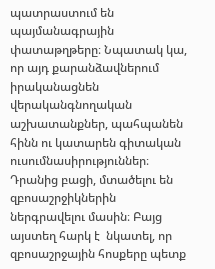պատրաստում են պայմանագրային փատաթղթերը։ Նպատակ կա, որ այդ քարանձավներում իրականացնեն վերականգնողական աշխատանքներ, պահպանեն հինն ու կատարեն գիտական ուսումնասիրություններ։ Դրանից բացի, մտածելու են զբոսաշրջիկներին ներգրավելու մասին։ Բայց այստեղ հարկ է  նկատել, որ զբոսաշրջային հոսքերը պետք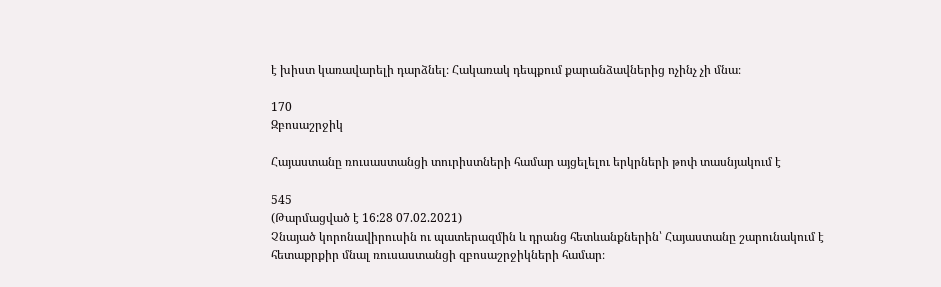է խիստ կառավարելի դարձնել։ Հակառակ դեպքում քարանձավներից ոչինչ չի մնա։

170
Զբոսաշրջիկ

Հայաստանը ռուսաստանցի տուրիստների համար այցելելու երկրների թոփ տասնյակում է

545
(Թարմացված է 16:28 07.02.2021)
Չնայած կորոնավիրուսին ու պատերազմին և դրանց հետևանքներին՝ Հայաստանը շարունակում է հետաքրքիր մնալ ռուսաստանցի զբոսաշրջիկների համար։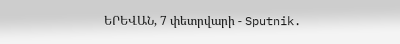ԵՐԵՎԱՆ, 7 փետրվարի - Sputnik.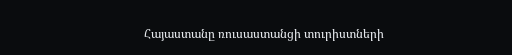Հայաստանը ռուսաստանցի տուրիստների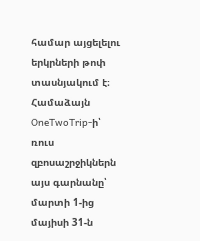համար այցելելու երկրների թոփ տասնյակում է։  Համաձայն OneTwoTrip-ի՝ ռուս զբոսաշրջիկներն այս գարնանը՝ մարտի 1-ից մայիսի 31-ն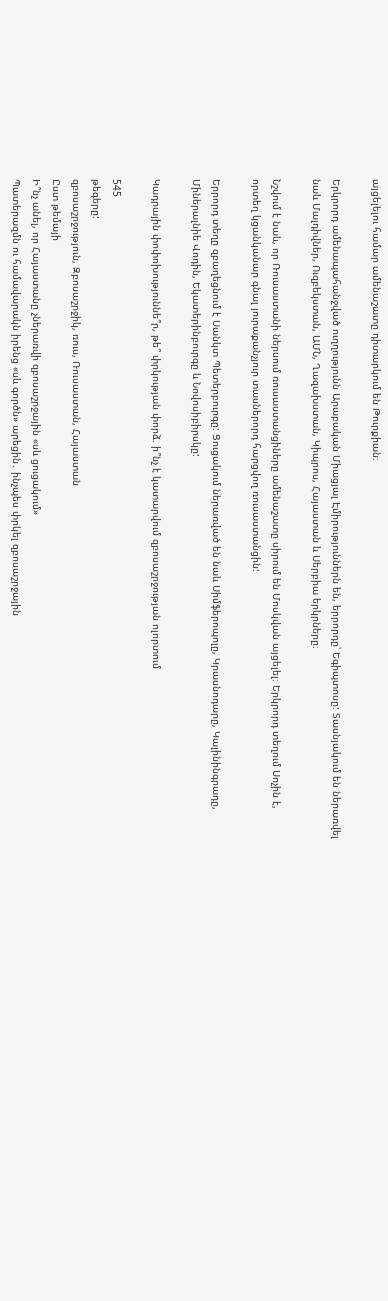այցելելու համար ամենաշատը դիտարկում են Թուրքիան։

Երկրորդ ամենապահանջված ուղղությունն Արաբական Միացյալ Էմիրություններն են, երրորդը՝ Եգիպտոսը: Տասնյակում են ներառվել նաև Մալդիվներ, Ուզբեկստան, ԱՄՆ, Ղազախստան, Կիպրոս, Հայաստան և Սերբիա երկրները։

Նշվում է նաև, որ Ռուսաստանի ներսում ռուսաստանցիները ամենաշատը սիրում են Մոսկվան այցելել։ Երկրորդ տեղում Սոչին է, որտեղ կցանկանար գնալ յուրաքանչյուր տասներորդ հարցվող ռուսաստանցին:

Երրորդ տեղը զբաղեցնում է Սանկտ Պետերբուրգը: Ցուցակում ներառված են նաև Սիմֆերոպոլը, Կրասնոդարը, Կալինինգրադը, Միներալնիե Վոդին, Եկատերինբուրգը և Նովոսիբիրսկը:

Կադրային փոփոխություննե՞ր, թե՞ փրկության փորձ. ի՞նչ է կատարվում զբոսաշրջության ոլորտում

545
թեգերը:
զբոսաշրջություն, Զբոսաշրջիկ, ռուս, Ռուսաստան, Հայաստան
Ըստ թեմայի
Ի՞նչ անել, որ Հայաստանը չներառվի զբոսաշրջային «սև ցուցակում»
Պատերազմն ու համավարակն իրենց «սև գործն» արեցին․ ինչպես փրկել զբոսաշրջային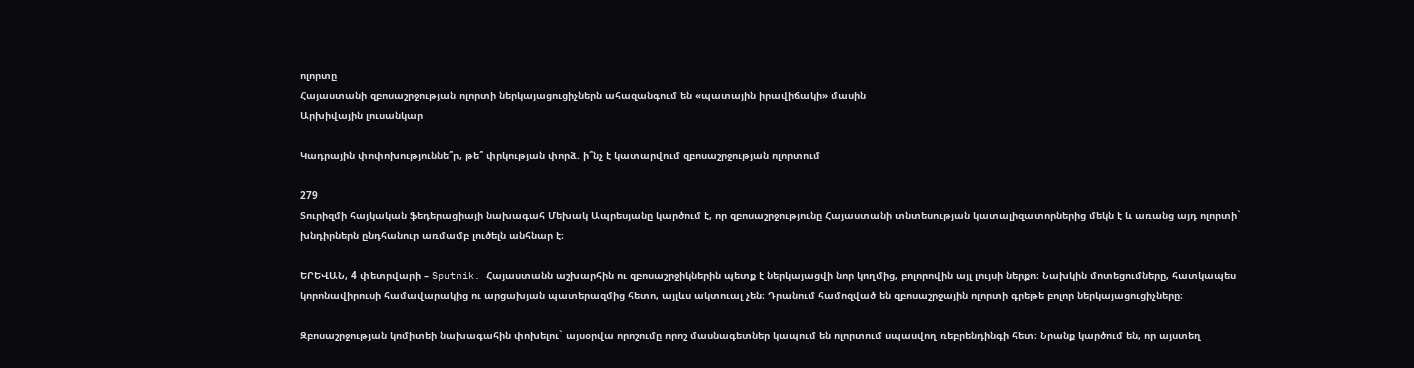ոլորտը
Հայաստանի զբոսաշրջության ոլորտի ներկայացուցիչներն ահազանգում են «պատային իրավիճակի» մասին
Արխիվային լուսանկար

Կադրային փոփոխություննե՞ր, թե՞ փրկության փորձ. ի՞նչ է կատարվում զբոսաշրջության ոլորտում

279
Տուրիզմի հայկական ֆեդերացիայի նախագահ Մեխակ Ապրեսյանը կարծում է, որ զբոսաշրջությունը Հայաստանի տնտեսության կատալիզատորներից մեկն է և առանց այդ ոլորտի` խնդիրներն ընդհանուր առմամբ լուծելն անհնար է։

ԵՐԵՎԱՆ, 4 փետրվարի – Sputnik. Հայաստանն աշխարհին ու զբոսաշրջիկներին պետք է ներկայացվի նոր կողմից, բոլորովին այլ լույսի ներքո։ Նախկին մոտեցումները, հատկապես կորոնավիրուսի համավարակից ու արցախյան պատերազմից հետո, այլևս ակտուալ չեն։ Դրանում համոզված են զբոսաշրջային ոլորտի գրեթե բոլոր ներկայացուցիչները։

Զբոսաշրջության կոմիտեի նախագահին փոխելու` այսօրվա որոշումը որոշ մասնագետներ կապում են ոլորտում սպասվող ռեբրենդինգի հետ։ Նրանք կարծում են, որ այստեղ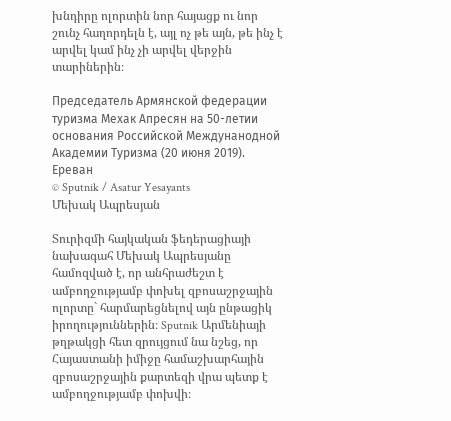խնդիրը ոլորտին նոր հայացք ու նոր շունչ հաղորդելն է, այլ ոչ թե այն, թե ինչ է արվել կամ ինչ չի արվել վերջին տարիներին։

Председатель Армянской федерации туризма Мехак Апресян на 50-летии основания Российской Междунанодной Академии Туризма (20 июня 2019). Еревaн
© Sputnik / Asatur Yesayants
Մեխակ Ապրեսյան

Տուրիզմի հայկական ֆեդերացիայի նախագահ Մեխակ Ապրեսյանը համոզված է, որ անհրաժեշտ է ամբողջությամբ փոխել զբոսաշրջային ոլորտը` հարմարեցնելով այն ընթացիկ իրողություններին։ Sputnik Արմենիայի թղթակցի հետ զրույցում նա նշեց, որ Հայաստանի իմիջը համաշխարհային զբոսաշրջային քարտեզի վրա պետք է ամբողջությամբ փոխվի։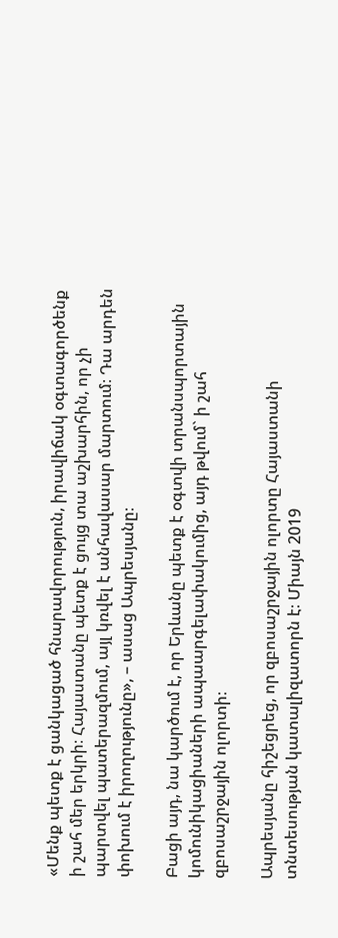«Մենք պետք է ցանկացած հնարավորություն, իրավիճակ օգտագործենք ի շահ մեր երկրի։ Հայաստանը պետք է ցույց տա աշխարհին, որ չի պարտվել պատերազմում, այլ կռվել է անհավասար մարտում։ Դա արդեն փոխում է իրողությունը», – ասաց Ապրեսյանը։

Բացի այդ, նա կարծում է, որ Երևանը պետք է օգտվի տրանսպորտային կոմունիկացիաների ապաարգելափակումից, այդ թվում` ի շահ զբոսաշրջային ոլորտի։

Ապրեսյանը հիշեցրեց, որ զբոսաշրջային ոլորտը Հայաստանի տնտեսության կատալիզատորն է։ Միայն 2019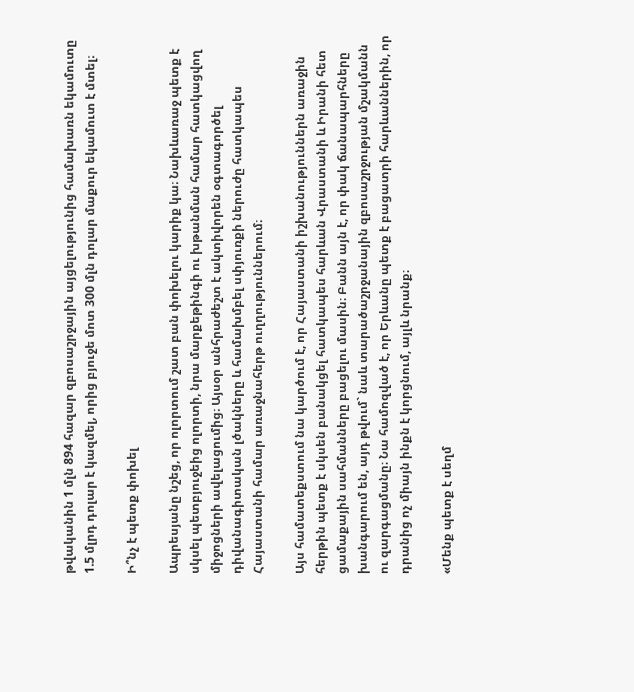թվականին 1 մլն 894 հազար զբոսաշրջային այցելությունից համախառն եկամուտը 1.5 մլրդ դոլար է կազմել, որից բյուջե մոտ 300 մլն դոլար մաքուր եկամուտ է մտել։

Ի՞նչ է պետք փոխել

Ապրեսյանը նշեց, որ ոլորտում շատ բան փոխելու կարիք կա։ Նախևառաջ պետք է սկսել պետբյուջեից ոլորտի, նրա մարքեթինգի ու խթանման համար հատկացվող միջոցների ավելացումից։ Այսօր անհրաժեշտ է ակտիվորեն օգտագործել դիվանագիտական լծակները և համախմբել սփյուռքի ներուժը հատկապես Հայաստանի համար առաջնահերթ ուղղություններում։

Այս համատեքստում նա կարծում է, որ Հայաստանի իշխանություններն առաջին հերթին պետք է սկսեն բանակցել հատկապես հարևան Վրաստանի և Իրանի հետ ցամաքային սահմանները բացելու մասին։ Բանն այն է, որ փակ ճանապարհները խանգարում են, այդ թվում` նաև տարածաշրջանային զբոսաշրջության մշակմանն ու զարգացմանը։ Նա համոզված է, որ Երևանը պետք է բացատրի հարևաններին, որ դրանից ոչ միայն ինքն է կորցնում, այլև նրանք։

«Մենք պետք է սեղմ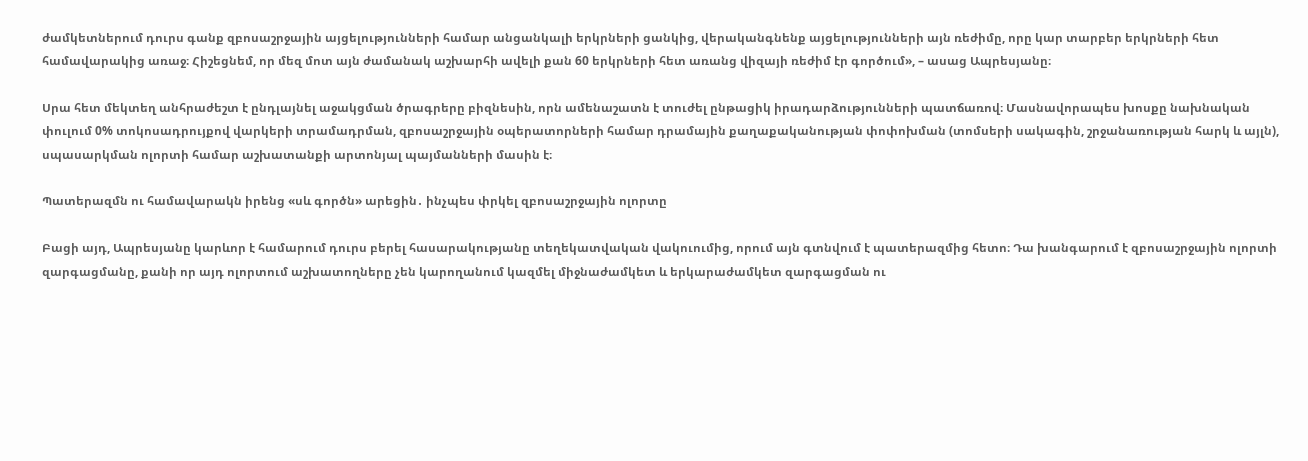ժամկետներում դուրս գանք զբոսաշրջային այցելությունների համար անցանկալի երկրների ցանկից, վերականգնենք այցելությունների այն ռեժիմը, որը կար տարբեր երկրների հետ համավարակից առաջ։ Հիշեցնեմ, որ մեզ մոտ այն ժամանակ աշխարհի ավելի քան 60 երկրների հետ առանց վիզայի ռեժիմ էր գործում», – ասաց Ապրեսյանը։

Սրա հետ մեկտեղ անհրաժեշտ է ընդլայնել աջակցման ծրագրերը բիզնեսին, որն ամենաշատն է տուժել ընթացիկ իրադարձությունների պատճառով։ Մասնավորապես խոսքը նախնական փուլում 0% տոկոսադրույքով վարկերի տրամադրման, զբոսաշրջային օպերատորների համար դրամային քաղաքականության փոփոխման (տոմսերի սակագին, շրջանառության հարկ և այլն), սպասարկման ոլորտի համար աշխատանքի արտոնյալ պայմանների մասին է։

Պատերազմն ու համավարակն իրենց «սև գործն» արեցին․ ինչպես փրկել զբոսաշրջային ոլորտը

Բացի այդ, Ապրեսյանը կարևոր է համարում դուրս բերել հասարակությանը տեղեկատվական վակուումից, որում այն գտնվում է պատերազմից հետո։ Դա խանգարում է զբոսաշրջային ոլորտի զարգացմանը, քանի որ այդ ոլորտում աշխատողները չեն կարողանում կազմել միջնաժամկետ և երկարաժամկետ զարգացման ու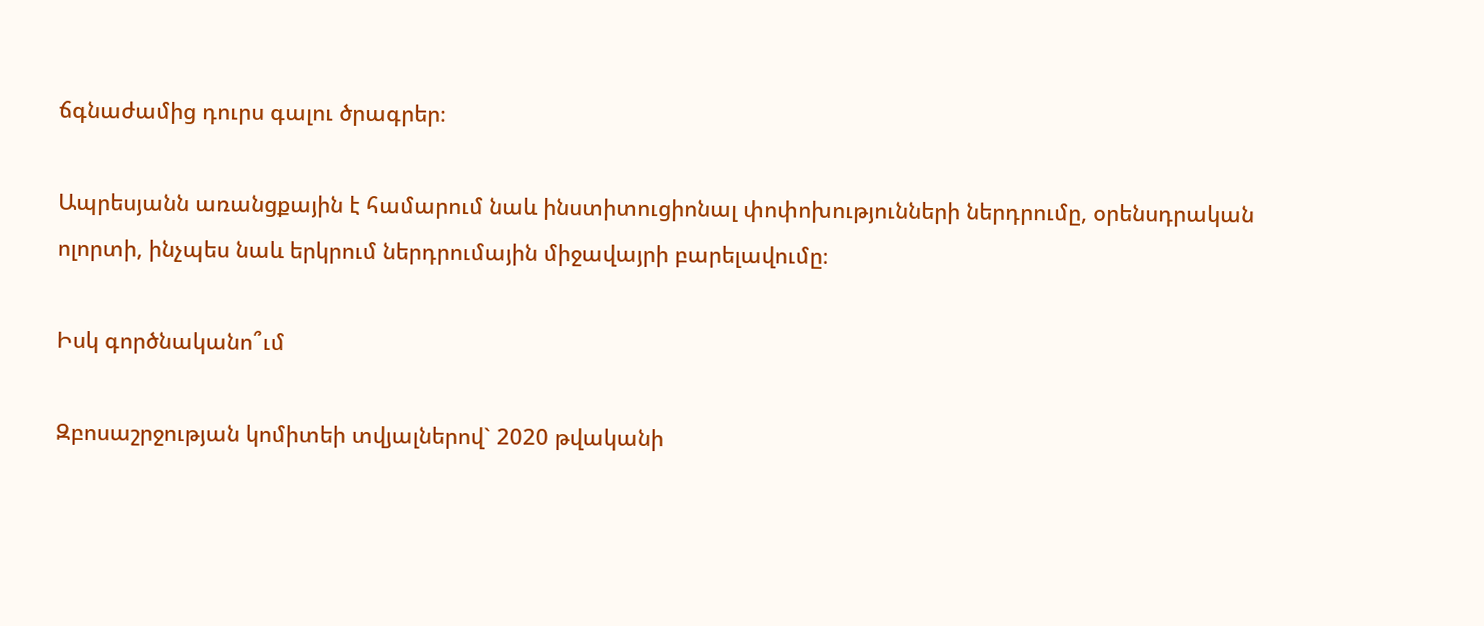ճգնաժամից դուրս գալու ծրագրեր։

Ապրեսյանն առանցքային է համարում նաև ինստիտուցիոնալ փոփոխությունների ներդրումը, օրենսդրական ոլորտի, ինչպես նաև երկրում ներդրումային միջավայրի բարելավումը։

Իսկ գործնականո՞ւմ

Զբոսաշրջության կոմիտեի տվյալներով` 2020 թվականի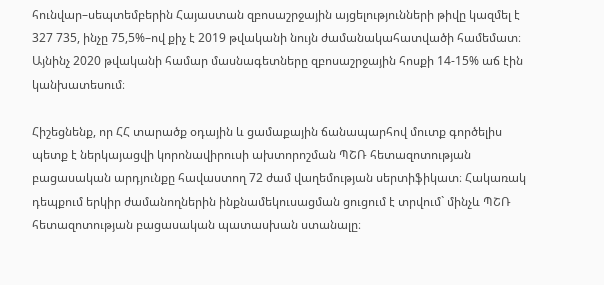հունվար–սեպտեմբերին Հայաստան զբոսաշրջային այցելությունների թիվը կազմել է 327 735, ինչը 75,5%–ով քիչ է 2019 թվականի նույն ժամանակահատվածի համեմատ։ Այնինչ 2020 թվականի համար մասնագետները զբոսաշրջային հոսքի 14-15% աճ էին կանխատեսում։

Հիշեցնենք, որ ՀՀ տարածք օդային և ցամաքային ճանապարհով մուտք գործելիս պետք է ներկայացվի կորոնավիրուսի ախտորոշման ՊՇՌ հետազոտության բացասական արդյունքը հավաստող 72 ժամ վաղեմության սերտիֆիկատ։ Հակառակ դեպքում երկիր ժամանողներին ինքնամեկուսացման ցուցում է տրվում` մինչև ՊՇՌ հետազոտության բացասական պատասխան ստանալը։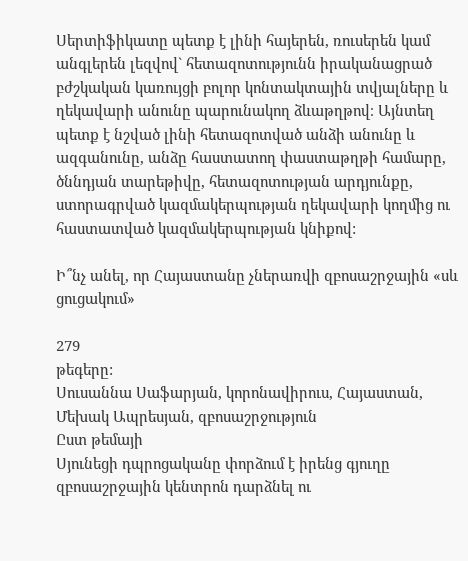Սերտիֆիկատը պետք է լինի հայերեն, ռուսերեն կամ անգլերեն լեզվով` հետազոտությունն իրականացրած բժշկական կառույցի բոլոր կոնտակտային տվյալները և ղեկավարի անունը պարունակող ձևաթղթով։ Այնտեղ պետք է նշված լինի հետազոտված անձի անունը և ազգանունը, անձը հաստատող փաստաթղթի համարը, ծննդյան տարեթիվը, հետազոտության արդյունքը, ստորագրված կազմակերպության ղեկավարի կողմից ու հաստատված կազմակերպության կնիքով:

Ի՞նչ անել, որ Հայաստանը չներառվի զբոսաշրջային «սև ցուցակում»

279
թեգերը:
Սուսաննա Սաֆարյան, կորոնավիրուս, Հայաստան, Մեխակ Ապրեսյան, զբոսաշրջություն
Ըստ թեմայի
Սյունեցի դպրոցականը փորձում է իրենց գյուղը զբոսաշրջային կենտրոն դարձնել ու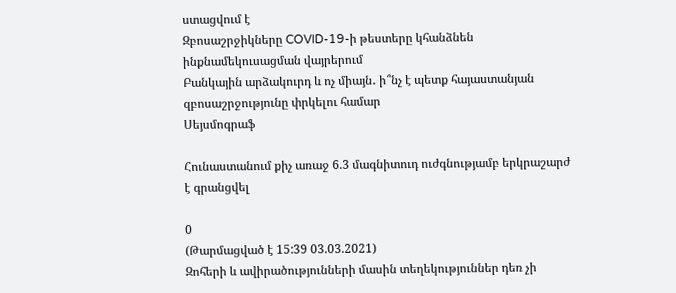ստացվում է
Զբոսաշրջիկները COVID-19-ի թեստերը կհանձնեն ինքնամեկուսացման վայրերում
Բանկային արձակուրդ և ոչ միայն․ ի՞նչ է պետք հայաստանյան զբոսաշրջությունը փրկելու համար
Սեյսմոգրաֆ

Հունաստանում քիչ առաջ 6.3 մագնիտուդ ուժգնությամբ երկրաշարժ է գրանցվել

0
(Թարմացված է 15:39 03.03.2021)
Զոհերի և ավիրածությունների մասին տեղեկություններ դեռ չի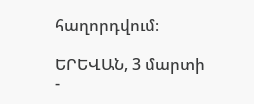հաղորդվում։

ԵՐԵՎԱՆ, 3 մարտի -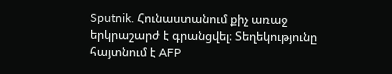Sputnik. Հունաստանում քիչ առաջ երկրաշարժ է գրանցվել։ Տեղեկությունը հայտնում է AFP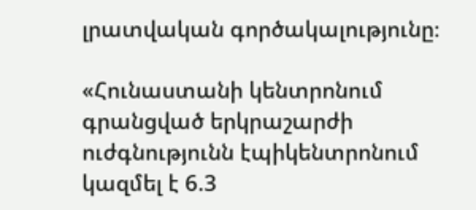լրատվական գործակալությունը։

«Հունաստանի կենտրոնում գրանցված երկրաշարժի ուժգնությունն էպիկենտրոնում կազմել է 6.3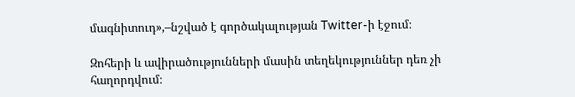մագնիտուդ»,–նշված է գործակալության Twitter-ի էջում։

Զոհերի և ավիրածությունների մասին տեղեկություններ դեռ չի հաղորդվում։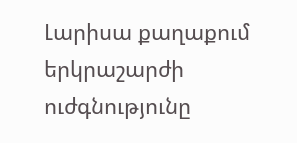Լարիսա քաղաքում երկրաշարժի ուժգնությունը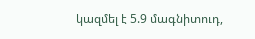կազմել է 5.9 մագնիտուդ,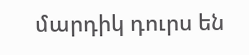մարդիկ դուրս են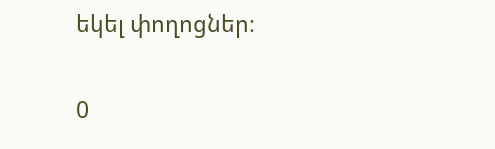եկել փողոցներ։

0